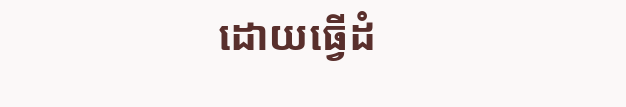ដោយធ្វើដំ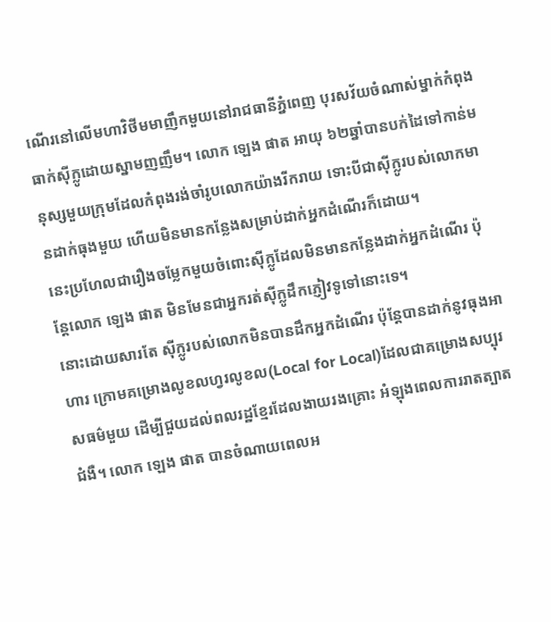ណើរនៅលើមហាវិថីមមាញឹកមួយនៅរាជធានីភ្នំពេញ បុរសវ័យចំណាស់ម្នាក់កំពុងធាក់ស៊ីក្លូដោយស្នាមញញឹម។ លោក ឡេង ផាត អាយុ ៦២ឆ្នាំបានបក់ដៃទៅកាន់មនុស្សមួយក្រុមដែលកំពុងរង់ចាំរូបលោកយ៉ាងរីករាយ ទោះបីជាស៊ីក្លូរបស់លោកមានដាក់ធុងមួយ ហើយមិនមានកន្លែងសម្រាប់ដាក់អ្នកដំណើរក៏ដោយ។
នេះប្រហែលជារឿងចម្លែកមួយចំពោះស៊ីក្លូដែលមិនមានកន្លែងដាក់អ្នកដំណើរ ប៉ុន្តែលោក ឡេង ផាត មិនមែនជាអ្នករត់ស៊ីក្លូដឹកភ្ញៀវទូទៅនោះទេ។
នោះដោយសារតែ ស៊ីក្លូរបស់លោកមិនបានដឹកអ្នកដំណើរ ប៉ុន្តែបានដាក់នូវធុងអាហារ ក្រោមគម្រោងលូខលហ្វរលូខល(Local for Local)ដែលជាគម្រោងសប្បុរសធម៌មួយ ដើម្បីជួយដល់ពលរដ្ឋខ្មែរដែលងាយរងគ្រោះ អំឡុងពេលការរាតត្បាតជំងឺ។ លោក ឡេង ផាត បានចំណាយពេលអ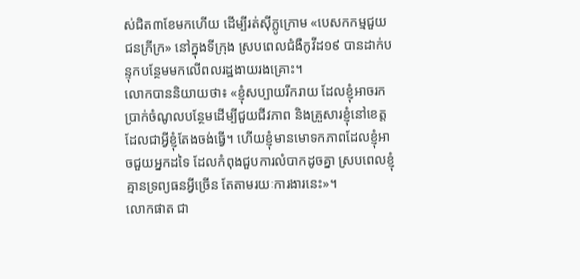ស់ជិត៣ខែមកហើយ ដើម្បីរត់ស៊ីក្លូក្រោម «បេសកកម្មជួយជនក្រីក្រ» នៅក្នុងទីក្រុង ស្របពេលជំងឺកូវីដ១៩ បានដាក់បន្ទុកបន្ថែមមកលើពលរដ្ឋងាយរងគ្រោះ។
លោកបាននិយាយថា៖ «ខ្ញុំសប្បាយរីករាយ ដែលខ្ញុំអាចរកប្រាក់ចំណូលបន្ថែមដើម្បីជួយជីវភាព និងគ្រួសារខ្ញុំនៅខេត្ត ដែលជាអ្វីខ្ញុំតែងចង់ធ្វើ។ ហើយខ្ញុំមានមោទកភាពដែលខ្ញុំអាចជួយអ្នកដទៃ ដែលកំពុងជួបការលំបាកដូចគ្នា ស្របពេលខ្ញុំគ្មានទ្រព្យធនអ្វីច្រើន តែតាមរយៈការងារនេះ»។
លោកផាត ជា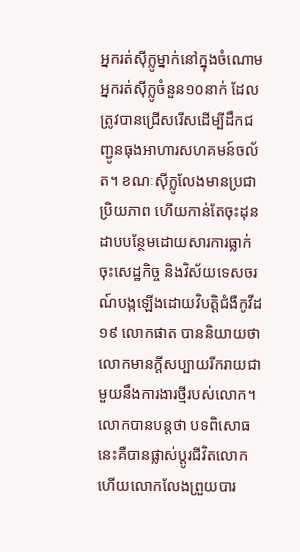អ្នករត់ស៊ីក្លូម្នាក់នៅក្នុងចំណោមអ្នករត់ស៊ីក្លូចំនួន១០នាក់ ដែលត្រូវបានជ្រើសរើសដើម្បីដឹកជញ្ជូនធុងអាហារសហគមន៍ចល័ត។ ខណៈស៊ីក្លូលែងមានប្រជាប្រិយភាព ហើយកាន់តែចុះដុនដាបបន្ថែមដោយសារការធ្លាក់ចុះសេដ្ឋកិច្ច និងវិស័យទេសចរណ៍បង្កឡើងដោយវិបត្តិជំងឺកូវីដ១៩ លោកផាត បាននិយាយថា លោកមានក្តីសប្បាយរីករាយជាមួយនឹងការងារថ្មីរបស់លោក។ លោកបានបន្តថា បទពិសោធនេះគឺបានផ្លាស់ប្តូរជីវិតលោក ហើយលោកលែងព្រួយបារ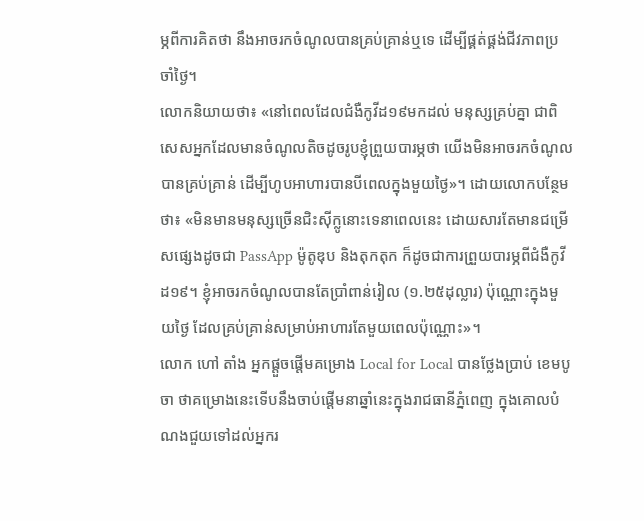ម្ភពីការគិតថា នឹងអាចរកចំណូលបានគ្រប់គ្រាន់ឬទេ ដើម្បីផ្គត់ផ្គង់ជីវភាពប្រចាំថ្ងៃ។
លោកនិយាយថា៖ «នៅពេលដែលជំងឺកូវីដ១៩មកដល់ មនុស្សគ្រប់គ្នា ជាពិសេសអ្នកដែលមានចំណូលតិចដូចរូបខ្ញុំព្រួយបារម្ភថា យើងមិនអាចរកចំណូលបានគ្រប់គ្រាន់ ដើម្បីហូបអាហារបានបីពេលក្នុងមួយថ្ងៃ»។ ដោយលោកបន្ថែមថា៖ «មិនមានមនុស្សច្រើនជិះស៊ីក្លូនោះទេនាពេលនេះ ដោយសារតែមានជម្រើសផ្សេងដូចជា PassApp ម៉ូតូឌុប និងតុកតុក ក៏ដូចជាការព្រួយបារម្ភពីជំងឺកូវីដ១៩។ ខ្ញុំអាចរកចំណូលបានតែប្រាំពាន់រៀល (១.២៥ដុល្លារ) ប៉ុណ្ណោះក្នុងមួយថ្ងៃ ដែលគ្រប់គ្រាន់សម្រាប់អាហារតែមួយពេលប៉ុណ្ណោះ»។
លោក ហៅ តាំង អ្នកផ្តួចផ្តើមគម្រោង Local for Local បានថ្លែងប្រាប់ ខេមបូចា ថាគម្រោងនេះទើបនឹងចាប់ផ្តើមនាឆ្នាំនេះក្នុងរាជធានីភ្នំពេញ ក្នុងគោលបំណងជួយទៅដល់អ្នករ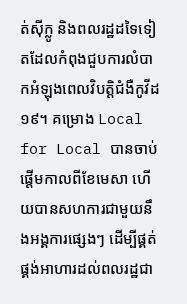ត់ស៊ីក្លូ និងពលរដ្ឋដទៃទៀតដែលកំពុងជួបការលំបាកអំឡុងពេលវិបត្តិជំងឺកូវីដ១៩។ គម្រោង Local for Local បានចាប់ផ្តើមកាលពីខែមេសា ហើយបានសហការជាមួយនឹងអង្គការផ្សេងៗ ដើម្បីផ្គត់ផ្គង់អាហារដល់ពលរដ្ឋជា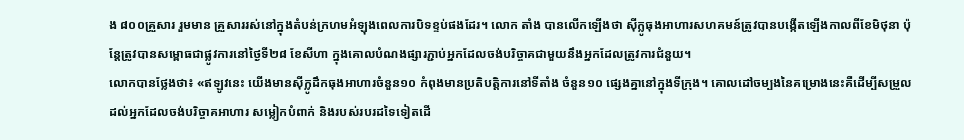ង ៨០០គ្រួសារ រួមមាន គ្រួសាររស់នៅក្នុងតំបន់ក្រហមអំឡុងពេលការបិទខ្ទប់ផងដែរ។ លោក តាំង បានលើកឡើងថា ស៊ីក្លូធុងអាហារសហគមន៍ត្រូវបានបង្កើតឡើងកាលពីខែមិថុនា ប៉ុន្តែត្រូវបានសម្ពោធជាផ្លូវការនៅថ្ងៃទី២៨ ខែសីហា ក្នុងគោលបំណងផ្សារភ្ជាប់អ្នកដែលចង់បរិច្ចាគជាមួយនឹងអ្នកដែលត្រូវការជំនួយ។
លោកបានថ្លែងថា៖ «ឥឡូវនេះ យើងមានស៊ីក្លូដឹកធុងអាហារចំនួន១០ កំពុងមានប្រតិបត្តិការនៅទីតាំង ចំនួន១០ ផ្សេងគ្នានៅក្នុងទីក្រុង។ គោលដៅចម្បងនៃគម្រោងនេះគឺដើម្បីសម្រួលដល់អ្នកដែលចង់បរិច្ចាគអាហារ សម្លៀកបំពាក់ និងរបស់របរដទៃទៀតដើ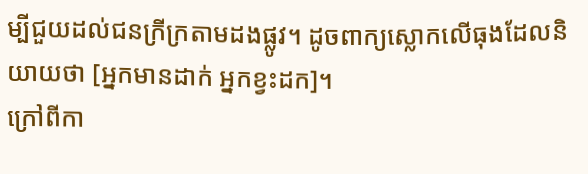ម្បីជួយដល់ជនក្រីក្រតាមដងផ្លូវ។ ដូចពាក្យស្លោកលើធុងដែលនិយាយថា [អ្នកមានដាក់ អ្នកខ្វះដក]។
ក្រៅពីកា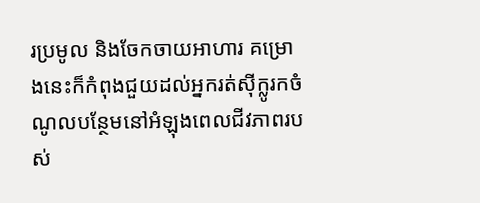រប្រមូល និងចែកចាយអាហារ គម្រោងនេះក៏កំពុងជួយដល់អ្នករត់ស៊ីក្លូរកចំណូលបន្ថែមនៅអំឡុងពេលជីវភាពរបស់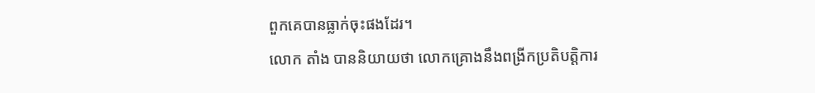ពួកគេបានធ្លាក់ចុះផងដែរ។
លោក តាំង បាននិយាយថា លោកគ្រោងនឹងពង្រីកប្រតិបត្តិការ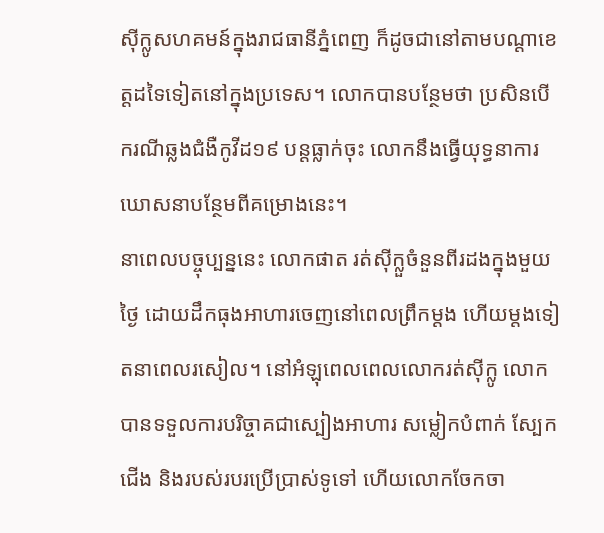ស៊ីក្លូសហគមន៍ក្នុងរាជធានីភ្នំពេញ ក៏ដូចជានៅតាមបណ្តាខេត្តដទៃទៀតនៅក្នុងប្រទេស។ លោកបានបន្ថែមថា ប្រសិនបើករណីឆ្លងជំងឺកូវីដ១៩ បន្តធ្លាក់ចុះ លោកនឹងធ្វើយុទ្ធនាការឃោសនាបន្ថែមពីគម្រោងនេះ។
នាពេលបច្ចុប្បន្ននេះ លោកផាត រត់ស៊ីក្លួចំនួនពីរដងក្នុងមួយថ្ងៃ ដោយដឹកធុងអាហារចេញនៅពេលព្រឹកម្តង ហើយម្តងទៀតនាពេលរសៀល។ នៅអំឡុពេលពេលលោករត់ស៊ីក្លូ លោកបានទទួលការបរិច្ចាគជាស្បៀងអាហារ សម្លៀកបំពាក់ ស្បែកជើង និងរបស់របរប្រើប្រាស់ទូទៅ ហើយលោកចែកចា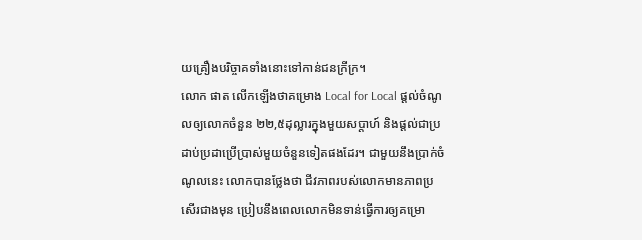យគ្រឿងបរិច្ចាគទាំងនោះទៅកាន់ជនក្រីក្រ។
លោក ផាត លើកឡើងថាគម្រោង Local for Local ផ្តល់ចំណូលឲ្យលោកចំនួន ២២,៥ដុល្លារក្នុងមួយសប្តាហ៍ និងផ្តល់ជាប្រដាប់ប្រដាប្រើប្រាស់មួយចំនួនទៀតផងដែរ។ ជាមួយនឹងប្រាក់ចំណូលនេះ លោកបានថ្លែងថា ជីវភាពរបស់លោកមានភាពប្រសើរជាងមុន ប្រៀបនឹងពេលលោកមិនទាន់ធ្វើការឲ្យគម្រោ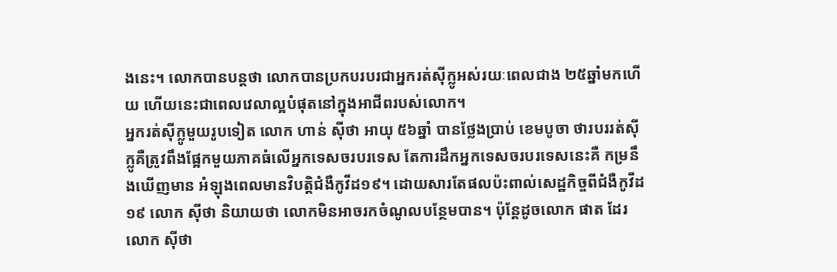ងនេះ។ លោកបានបន្តថា លោកបានប្រកបរបរជាអ្នករត់ស៊ីក្លូអស់រយៈពេលជាង ២៥ឆ្នាំមកហើយ ហើយនេះជាពេលវេលាល្អបំផុតនៅក្នុងអាជីពរបស់លោក។
អ្នករត់ស៊ីក្លូមួយរូបទៀត លោក ហាន់ ស៊ីថា អាយុ ៥៦ឆ្នាំ បានថ្លែងប្រាប់ ខេមបូចា ថារបររត់ស៊ីក្លូគឺត្រូវពឹងផ្អែកមួយភាគធំលើអ្នកទេសចរបរទេស តែការដឹកអ្នកទេសចរបរទេសនេះគឺ កម្រនឹងឃើញមាន អំឡុងពេលមានវិបត្តិជំងឺកូវីដ១៩។ ដោយសារតែផលប៉ះពាល់សេដ្ឋកិច្ចពីជំងឺកូវីដ១៩ លោក ស៊ីថា និយាយថា លោកមិនអាចរកចំណូលបន្ថែមបាន។ ប៉ុន្តែដូចលោក ផាត ដែរលោក ស៊ីថា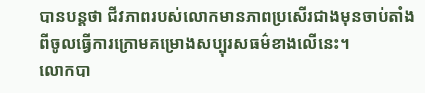បានបន្តថា ជីវភាពរបស់លោកមានភាពប្រសើរជាងមុនចាប់តាំងពីចូលធ្វើការក្រោមគម្រោងសប្បុរសធម៌ខាងលើនេះ។
លោកបា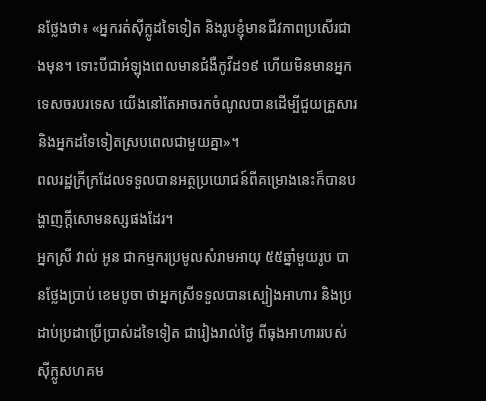នថ្លែងថា៖ «អ្នករត់ស៊ីក្លូដទៃទៀត និងរូបខ្ញុំមានជីវភាពប្រសើរជាងមុន។ ទោះបីជាអំឡុងពេលមានជំងឺកូវីដ១៩ ហើយមិនមានអ្នកទេសចរបរទេស យើងនៅតែអាចរកចំណូលបានដើម្បីជួយគ្រួសារ និងអ្នកដទៃទៀតស្របពេលជាមួយគ្នា»។
ពលរដ្ឋក្រីក្រដែលទទួលបានអត្ថប្រយោជន៍ពីគម្រោងនេះក៏បានបង្ហាញក្តីសោមនស្សផងដែរ។
អ្នកស្រី វាល់ អូន ជាកម្មករប្រមូលសំរាមអាយុ ៥៥ឆ្នាំមួយរូប បានថ្លែងប្រាប់ ខេមបូចា ថាអ្នកស្រីទទួលបានស្បៀងអាហារ និងប្រដាប់ប្រដាប្រើប្រាស់ដទៃទៀត ជារៀងរាល់ថ្ងៃ ពីធុងអាហាររបស់ស៊ីក្លូសហគម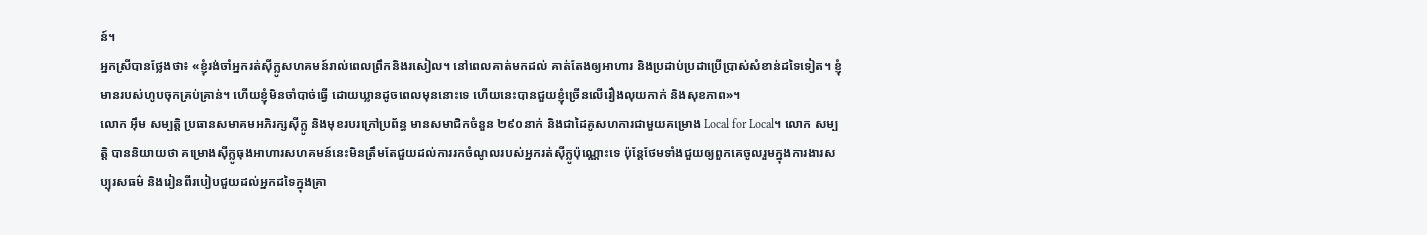ន៍។
អ្នកស្រីបានថ្លែងថា៖ «ខ្ញុំរង់ចាំអ្នករត់ស៊ីក្លូសហគមន៍រាល់ពេលព្រឹកនិងរសៀល។ នៅពេលគាត់មកដល់ គាត់តែងឲ្យអាហារ និងប្រដាប់ប្រដាប្រើប្រាស់សំខាន់ដទៃទៀត។ ខ្ញុំមានរបស់ហូបចុកគ្រប់គ្រាន់។ ហើយខ្ញុំមិនចាំបាច់ធ្វើ ដោយឃ្លានដូចពេលមុននោះទេ ហើយនេះបានជួយខ្ញុំច្រើនលើរឿងលុយកាក់ និងសុខភាព»។
លោក អ៊ឹម សម្បត្តិ ប្រធានសមាគមអភិរក្សស៊ីក្លូ និងមុខរបរក្រៅប្រព័ន្ធ មានសមាជិកចំនួន ២៩០នាក់ និងជាដៃគូសហការជាមួយគម្រោង Local for Local។ លោក សម្បតិ្ត បាននិយាយថា គម្រោងស៊ីក្លូធុងអាហារសហគមន៍នេះមិនត្រឹមតែជួយដល់ការរកចំណូលរបស់អ្នករត់ស៊ីក្លូប៉ុណ្ណោះទេ ប៉ុន្តែថែមទាំងជួយឲ្យពួកគេចូលរួមក្នុងការងារសប្បុរសធម៌ និងរៀនពីរបៀបជួយដល់អ្នកដទៃក្នុងគ្រា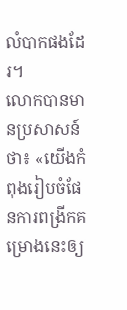លំបាកផងដែរ។
លោកបានមានប្រសាសន៍ថា៖ «យើងកំពុងរៀបចំផែនការពង្រីកគម្រោងនេះឲ្យ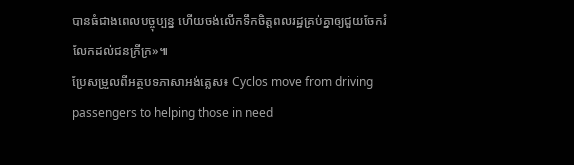បានធំជាងពេលបច្ចុប្បន្ន ហើយចង់លើកទឹកចិត្តពលរដ្ឋគ្រប់គ្នាឲ្យជួយចែករំលែកដល់ជនក្រីក្រ»៕
ប្រែសម្រួលពីអត្ថបទភាសាអង់គ្លេស៖ Cyclos move from driving passengers to helping those in need